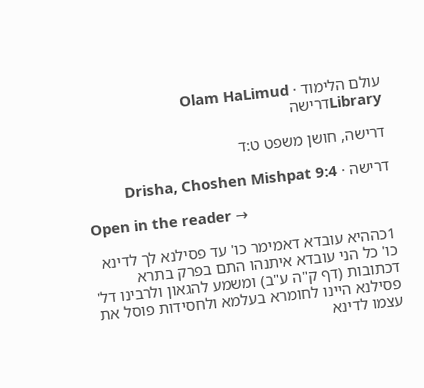עולם הלימוד · Olam HaLimud
Libraryדרישה

דרישה, חושן משפט ט:ד

דרישה · Drisha, Choshen Mishpat 9:4

Open in the reader →

1כההיא עובדא דאמימר כו' עד פסילנא לך לדינא כו' כל הני עובדא איתנהו התם בפרק בתרא דכתובות (דף ק"ה ע"ב) ומשמע להגאון ולרבינו דל' פסילנא היינו לחומרא בעלמא ולחסידות פוסל את עצמו לדינא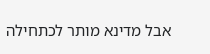אבל מדינא מותר לכתחילה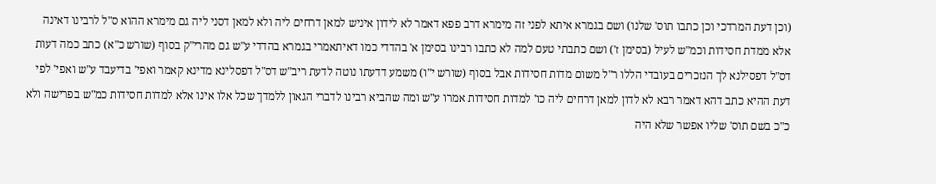(וכן דעת המרדכי וכן כתבו תוס' שלנו) ושם בגמרא איתא לפני זה מימרא דרב פפא דאמר לא לידון איניש למאן דרחים ליה ולא למאן דסני ליה גם מימרא ההוא ס"ל לרבינו דאינה אלא ממדת חסידות וכמ"ש לעיל (בסימן ז') ושם כתבתי טעם למה לא כתבו רבינו בסימן א' בהדדי כמו דאיתאמרי בגמרא בהדדי ע"ש גם מהרי"ק בסוף (שורש כ"א) כתב כמה דעות דס"ל דפסילנא לך הנזכרים בעובדי הללו ר"ל משום מדות חסידות אבל בסוף (שורש י"ו) משמע דדעתו נוטה לדעת ריב"ש דס"ל דפסלינא מדינא קאמר ואפי' בדיעבד ע"ש ואפי' לפי דעת ההיא כתב דהא דאמר רבא לא לדון למאן דרחים ליה כו' למדות חסידות אמרו ע"ש ומה שהביא רבינו לדברי הגאון ללמדך שכל אלו אינו אלא למדות חסידות כמ"ש בפרישה ולא כ"כ בשם תוס' שליו אפשר שלא היה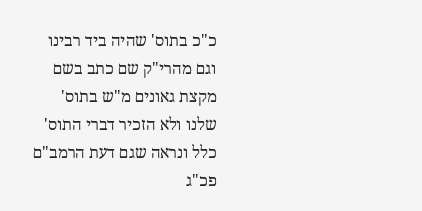כ"כ בתוס' שהיה ביד רבינו וגם מהרי"ק שם כתב בשם מקצת גאונים מ"ש בתוס' שלנו ולא הזכיר דברי התוס' כלל ונראה שגם דעת הרמב"ם פכ"ג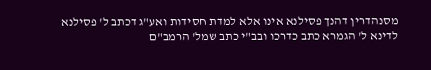מסנהדרין דהנך פסילנא אינו אלא למדת חסידות ואע"ג דכתב ל' פסילנא לדינא ל' הגמרא כתב כדרכו ובב"י כתב שמל' הרמב"ם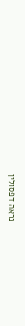נראה דפסולין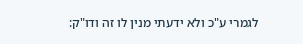לגמרי ע"כ ולא ידעתי מנין לו זה ודו"ק: